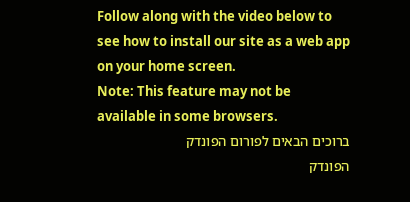Follow along with the video below to see how to install our site as a web app on your home screen.
Note: This feature may not be available in some browsers.
ברוכים הבאים לפורום הפונדק
הפונדק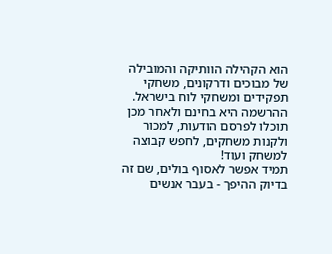הוא הקהילה הוותיקה והמובילה של מבוכים ודרקונים, משחקי תפקידים ומשחקי לוח בישראל.
ההרשמה היא בחינם ולאחר מכן תוכלו לפרסם הודעות, למכור ולקנות משחקים, לחפש קבוצה למשחק ועוד!
תמיד אפשר לאסוף בולים, שם זה בדיוק ההיפך - בעבר אנשים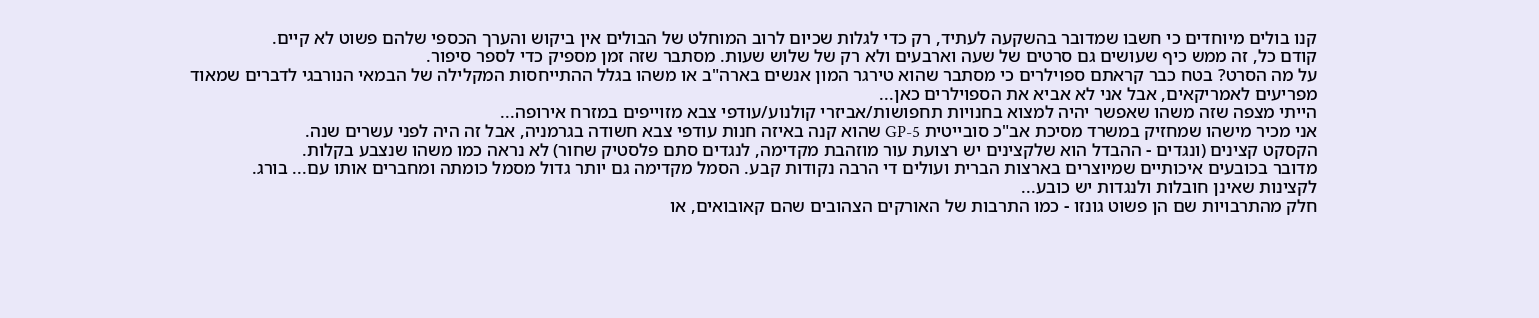קנו בולים מיוחדים כי חשבו שמדובר בהשקעה לעתיד, רק כדי לגלות שכיום לרוב המוחלט של הבולים אין ביקוש והערך הכספי שלהם פשוט לא קיים.
קודם כל, זה ממש כיף שעושים גם סרטים של שעה וארבעים ולא רק של שלוש שעות. מסתבר שזה זמן מספיק כדי לספר סיפור.
על מה הסרט? בטח כבר קראתם ספוילרים כי מסתבר שהוא טירגר המון אנשים בארה"ב או משהו בגלל ההתייחסות המקלילה של הבמאי הנורבגי לדברים שמאוד מפריעים לאמריקאים, אבל אני לא אביא את הספוילרים כאן...
הייתי מצפה שזה משהו שאפשר יהיה למצוא בחנויות תחפושות/אביזרי קולנוע/עודפי צבא מזוייפים במזרח אירופה...
אני מכיר מישהו שמחזיק במשרד מסיכת אב"כ סובייטית GP-5 שהוא קנה באיזה חנות עודפי צבא חשודה בגרמניה, אבל זה היה לפני עשרים שנה.
הקסקט קצינים (ונגדים - ההבדל הוא שלקצינים יש רצועת עור מוזהבת מקדימה, לנגדים סתם פלסטיק שחור) לא נראה כמו משהו שנצבע בקלות.
מדובר בכובעים איכותיים שמיוצרים בארצות הברית ועולים די הרבה נקודות קבע. הסמל מקדימה גם יותר גדול מסמל כומתה ומחברים אותו עם... בורג.
לקצינות שאינן חובלות ולנגדות יש כובע...
חלק מהתרבויות שם הן פשוט גונזו - כמו התרבות של האורקים הצהובים שהם קאובואים, או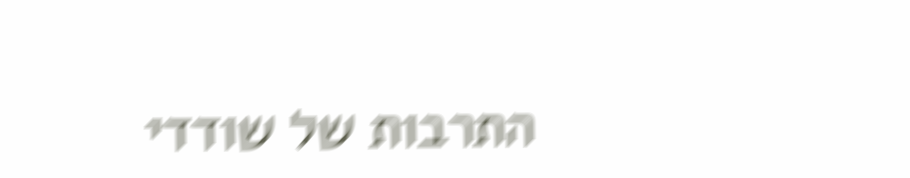התרבות של שודדי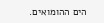הים ההומואים.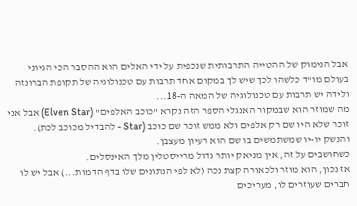אבל הנימוק של ההטייה התרבותית שנכפית על ידי האלים הוא ההסבר הכי הגיוני בעולם מו"ד כלשהו לכך שיש לך במקום אחד תרבות עם טכנולוגיה של תקופת הברונזה ולידה יש תרבות עם טכנולוגיה של המאה ה-18...
מה שמוזר הוא שבמקור האנגלי הספר הזה נקרא "כוכב האלפים" (Elven Star) אבל אני זוכר שלא היו שם רק אלפים ולא ממש זוכר שם כוכב (Star - להבדיל מכוכב לכת).
והנשק יו-יו שמשתמשים בו שם הוא רעיון מעצבן.
כשחושבים על זה, אין מניאק יותר גדול מרייסטלין מלך האינסלים.
אז נכון, הוא מוזר ולכאורה קצת נכה (לא לפי הנתונים שלו בדף הדמות...) אבל יש לו חברים שעוזרים לו, מעריכים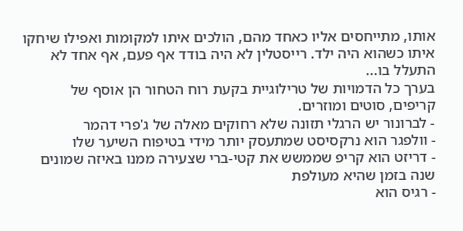אותו, מתייחסים אליו כאחד מהם, הולכים איתו למקומות ואפילו שיחקו איתו כשהוא היה ילד. רייסטלין לא היה בודד אף פעם, אף אחד לא התעלל בו...
בערך כל הדמויות של טרילוגיית בקעת רוח הטחור הן אוסף של קריפים, סוטים ומוזרים.
- לברונור יש הרגלי תזונה שלא רחוקים מאלה של ג'פרי דהמר
- וולפגר הוא נרקסיסט שמתעסק יותר מידי בטיפוח השיער שלו
- דריזט הוא קריפ שממשש את קטי-ברי שצעירה ממנו באיזה שמונים שנה בזמן שהיא מעולפת
- רגיס הוא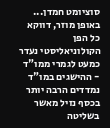סוציומט חמדן...
באופן מוזר, דווקא כל הפן הקולוניאליסטי נעדר כמעט לגמרי ממו"ד - ההישגים במו"ד נמדדים הרבה יותר בכסף נזיל מאשר בשליטה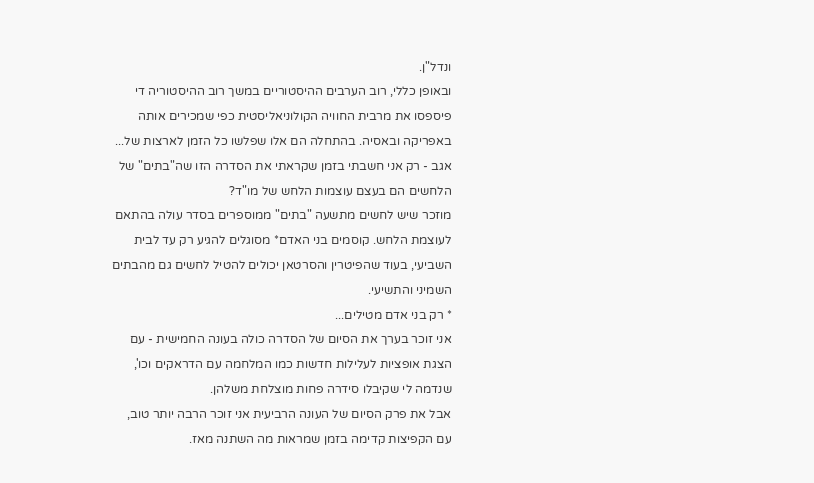ונדל"ן.
ובאופן כללי, רוב הערבים ההיסטוריים במשך רוב ההיסטוריה די פיספסו את מרבית החוויה הקולוניאליסטית כפי שמכירים אותה באפריקה ובאסיה. בהתחלה הם אלו שפלשו כל הזמן לארצות של...
אגב - רק אני חשבתי בזמן שקראתי את הסדרה הזו שה"בתים" של הלחשים הם בעצם עוצמות הלחש של מו"ד?
מוזכר שיש לחשים מתשעה "בתים" ממוספרים בסדר עולה בהתאם לעוצמת הלחש. קוסמים בני האדם* מסוגלים להגיע רק עד לבית השביעי, בעוד שהפיטרין והסרטאן יכולים להטיל לחשים גם מהבתים השמיני והתשיעי.
* רק בני אדם מטילים...
אני זוכר בערך את הסיום של הסדרה כולה בעונה החמישית - עם הצגת אופציות לעלילות חדשות כמו המלחמה עם הדראקים וכו', שנדמה לי שקיבלו סידרה פחות מוצלחת משלהן.
אבל את פרק הסיום של העונה הרביעית אני זוכר הרבה יותר טוב, עם הקפיצות קדימה בזמן שמראות מה השתנה מאז.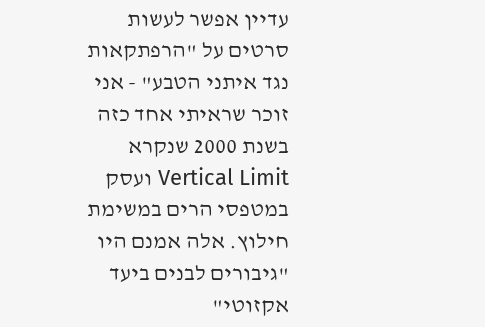עדיין אפשר לעשות סרטים על "הרפתקאות נגד איתני הטבע" - אני זוכר שראיתי אחד כזה בשנת 2000 שנקרא Vertical Limit ועסק במטפסי הרים במשימת חילוץ. אלה אמנם היו "גיבורים לבנים ביעד אקזוטי"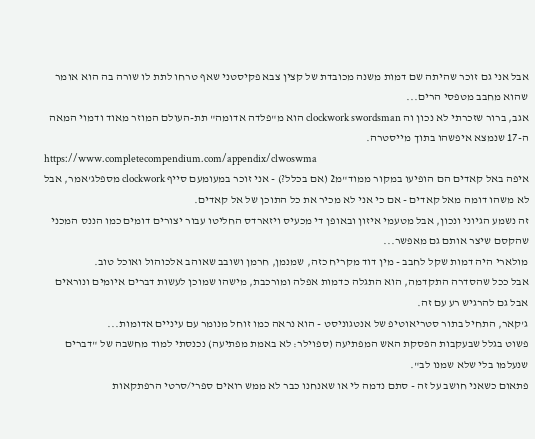אבל אני גם זוכר שהיתה שם דמות משנה מכובדת של קצין צבא פקיסטני שאף טרחו לתת לו שורה בה הוא אומר שהוא מחבב מטפסי הרים...
אגב, ברור שזכרתי לא נכון וה clockwork swordsman הוא מ"פלדה אדומה" תת-העולם המוזר מאוד ודמוי המאה ה-17 שנמצא איפשהו בתוך מייסטרה.
https://www.completecompendium.com/appendix/clwoswma
איפה באל קאדים הם הופיעו במקור ממוד"מ2 (אם בכלל?) - אני זוכר במעומעם סייף clockwork מספלג'אמר, אבל לא משהו דומה מאל קאדים - אם כי אני לא מכיר את כל התוכן של אל קאדים.
זה נשמע הגיוני ונכון, אבל מטעמי איזון ובאופן די מכעיס ויזארדס החליטו עבור יצורים דומים כמו הננס המכני שהקסם שיצר אותם גם מאפשר...
מולארי היה דמות שקל לחבב - מין דוד מקריח כזה, שמנמן, חרמן ושובב שאוהב אלכוהול ואוכל טוב.
אבל ככל שהסדרה התקדמה, הוא התגלה כדמות אפלה ומורכבת, מישהו שמוכן לעשות דברים איומים ונוראים אבל גם להרגיש רע עם זה.
ג'קאר, התחיל בתור סטריאוטיפ של אנטגוניסט - הוא נראה כמו זוחל מנומר עם עיניים אדומות...
פשוט בגלל שבעקבות הפסקת האש המפתיעה (ספוילר: לא באמת מפתיעה) נכנסתי למוד מחשבה של "דברים שנעלמו בלי שלא שמנו לב".
פתאום כשאני חושב על זה - סתם נדמה לי או שאנחנו כבר לא ממש רואים ספרי/סרטי הרפתקאות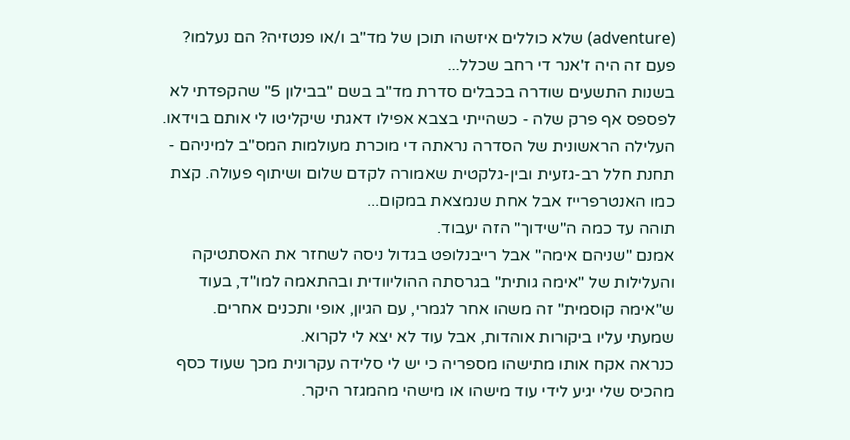(adventure) שלא כוללים איזשהו תוכן של מד"ב ו/או פנטזיה? הם נעלמו?
פעם זה היה ז'אנר די רחב שכלל...
בשנות התשעים שודרה בכבלים סדרת מד"ב בשם "בבילון 5" שהקפדתי לא לפספס אף פרק שלה - כשהייתי בצבא אפילו דאגתי שיקליטו לי אותם בוידאו.
העלילה הראשונית של הסדרה נראתה די מוכרת מעולמות המס"ב למיניהם - תחנת חלל רב-גזעית ובין-גלקטית שאמורה לקדם שלום ושיתוף פעולה. קצת כמו האנטרפרייז אבל אחת שנמצאת במקום...
תוהה עד כמה ה"שידוך" הזה יעבוד.
אמנם "שניהם אימה" אבל רייבנלופט בגדול ניסה לשחזר את האסתטיקה והעלילות של "אימה גותית" בגרסתה ההוליוודית ובהתאמה למו"ד, בעוד ש"אימה קוסמית" זה משהו אחר לגמרי, עם הגיון, אופי ותכנים אחרים.
שמעתי עליו ביקורות אוהדות, אבל עוד לא יצא לי לקרוא.
כנראה אקח אותו מתישהו מספריה כי יש לי סלידה עקרונית מכך שעוד כסף מהכיס שלי יגיע לידי עוד מישהו או מישהי מהמגזר היקר.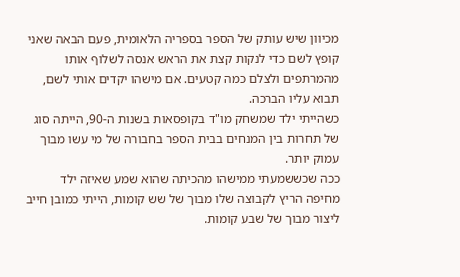מכיוון שיש עותק של הספר בספריה הלאומית, פעם הבאה שאני קופץ לשם כדי לנקות קצת את הראש אנסה לשלוף אותו מהמרתפים ולצלם כמה קטעים. אם מישהו יקדים אותי לשם, תבוא עליו הברכה.
כשהייתי ילד שמשחק מו"ד בקופסאות בשנות ה-90, הייתה סוג של תחרות בין המנחים בבית הספר בחבורה של מי עשו מבוך עמוק יותר.
ככה שכששמעתי ממישהו מהכיתה שהוא שמע שאיזה ילד מחיפה הריץ לקבוצה שלו מבוך של שש קומות, הייתי כמובן חייב ליצור מבוך של שבע קומות.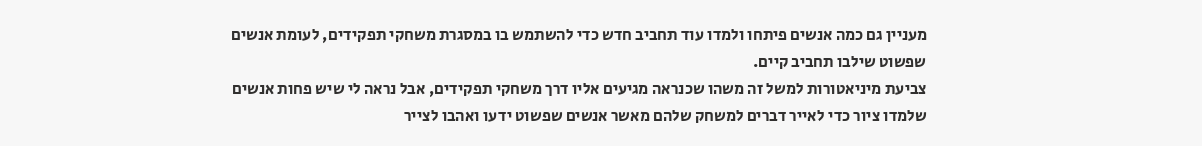מעניין גם כמה אנשים פיתחו ולמדו עוד תחביב חדש כדי להשתמש בו במסגרת משחקי תפקידים, לעומת אנשים שפשוט שילבו תחביב קיים.
צביעת מיניאטורות למשל זה משהו שכנראה מגיעים אליו דרך משחקי תפקידים, אבל נראה לי שיש פחות אנשים שלמדו ציור כדי לאייר דברים למשחק שלהם מאשר אנשים שפשוט ידעו ואהבו לצייר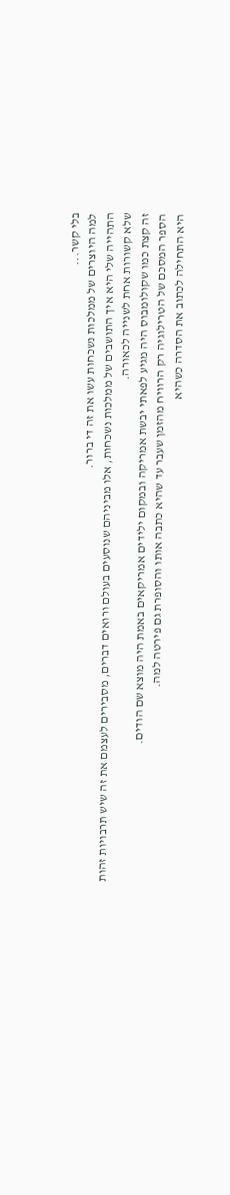בלי קשר...
למה היוצרים של ממלכות נשכחות עשו את זה די ברור.
התהייה שלי היא איך התושבים של ממלכות נשכחות, אלו מביניהם שנוסעים בעולם ורואים דברים, מסבירים לעצמם את זה שיש תרבויות זהות שלא קשורות אחת לשנייה לכאורה.
זה קצת כמו שקולומבוס היה מגיע לפאתי יבשת אמריקה ובמקום ילידים אמריקאים באמת היה מוצא שם הודים.
הספר המסכם של הטרילוגיה רק הרוויח מהזמן שעבר עד שהיא כתבה אותו והסופרת גם פירטה למה.
היא התחילה לכתוב את הסדרה כשהיא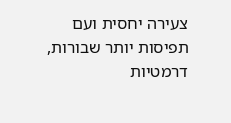צעירה יחסית ועם תפיסות יותר שבורות, דרמטיות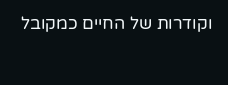וקודרות של החיים כמקובל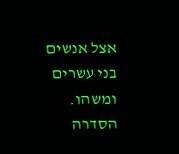אצל אנשים בני עשרים ומשהו. הסדרה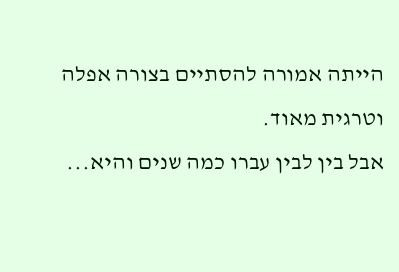הייתה אמורה להסתיים בצורה אפלה וטרגית מאוד.
אבל בין לבין עברו כמה שנים והיא...